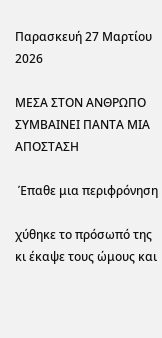Παρασκευή 27 Μαρτίου 2026

ΜΕΣΑ ΣΤΟΝ ΑΝΘΡΩΠΟ ΣΥΜΒΑΙΝΕΙ ΠΑΝΤΑ ΜΙΑ ΑΠΟΣΤΑΣΗ

 Έπαθε μια περιφρόνηση

χύθηκε το πρόσωπό της κι έκαψε τους ώμους και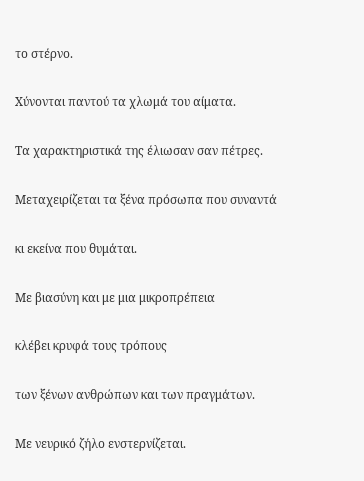το στέρνο.

Χύνονται παντού τα χλωμά του αίματα.

Τα χαρακτηριστικά της έλιωσαν σαν πέτρες.

Μεταχειρίζεται τα ξένα πρόσωπα που συναντά

κι εκείνα που θυμάται.

Με βιασύνη και με μια μικροπρέπεια

κλέβει κρυφά τους τρόπους

των ξένων ανθρώπων και των πραγμάτων.

Με νευρικό ζήλο ενστερνίζεται.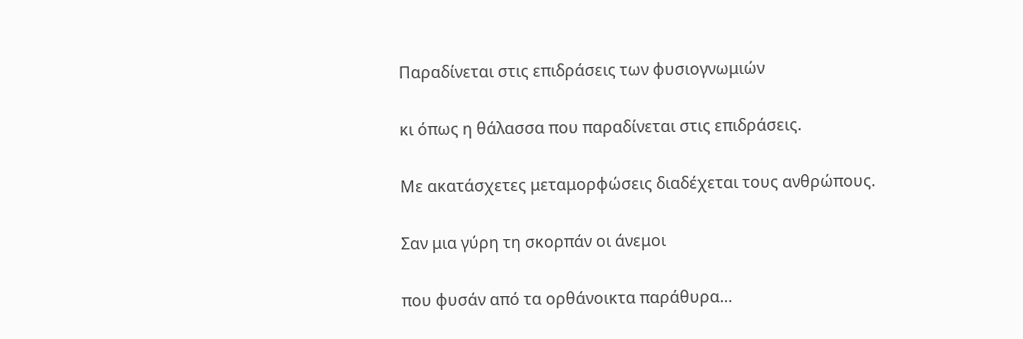Παραδίνεται στις επιδράσεις των φυσιογνωμιών

κι όπως η θάλασσα που παραδίνεται στις επιδράσεις.

Με ακατάσχετες μεταμορφώσεις διαδέχεται τους ανθρώπους.

Σαν μια γύρη τη σκορπάν οι άνεμοι

που φυσάν από τα ορθάνοικτα παράθυρα…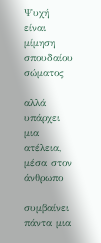Ψυχή είναι μίμηση σπουδαίου σώματος

αλλά υπάρχει μια ατέλεια, μέσα στον άνθρωπο

συμβαίνει πάντα μια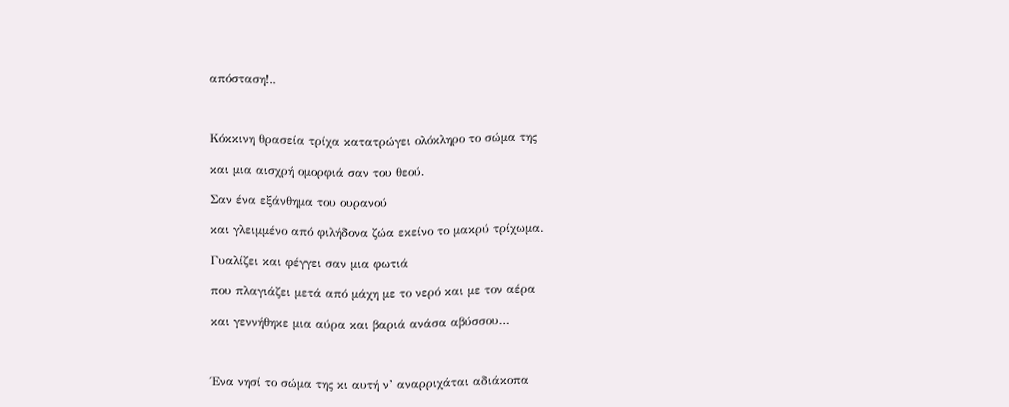απόσταση!..



Κόκκινη θρασεία τρίχα κατατρώγει ολόκληρο το σώμα της

και μια αισχρή ομορφιά σαν του θεού.

Σαν ένα εξάνθημα του ουρανού

και γλειμμένο από φιλήδονα ζώα εκείνο το μακρύ τρίχωμα.

Γυαλίζει και φέγγει σαν μια φωτιά

που πλαγιάζει μετά από μάχη με το νερό και με τον αέρα

και γεννήθηκε μια αύρα και βαριά ανάσα αβύσσου…



Ένα νησί το σώμα της κι αυτή ν’ αναρριχάται αδιάκοπα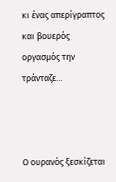κι ένας απερίγραπτος και βουερός οργασμός την τράνταζε…



Ο ουρανός ξεσκίζεται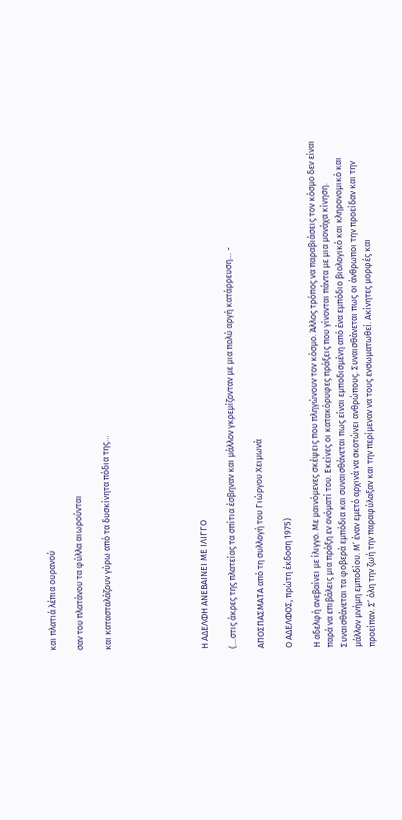και πλατιά λέπια ουρανού

σαν του πλατάνου τα φύλλα αιωρούνται

και κατασταλάζουν γύρω από τα δυσκίνητα πόδια της…






Η ΑΔΕΛΦΗ ΑΝΕΒΑΙΝΕΙ ΜΕ ΙΛΙΓΓΟ

(…στις άκρες της πλατείας τα σπίτια έσβηναν και μάλλον γκρεμίζονταν με μια πολύ αργή κατάρρευση… -

ΑΠΟΣΠΑΣΜΑΤΑ από τη συλλογή του Γιώργου Χειμωνά

Ο ΑΔΕΛΦΟΣ, πρώτη έκδοση 1975)

Η αδελφή ανεβαίνει με ίλιγγο. Με μαινόμενες σκέψεις που πληγώνουν τον κόσμο. Άλλος τρόπος να παραβιάσεις τον κόσμο δεν είναι παρά να επιβάλεις μια πράξη εν ονόματί του. Εκείνες οι κατακόρυφες πράξεις που γίνονται πάντα με μια μονάχα κίνηση. Συναισθάνεται τα φοβερά εμπόδια και συναισθάνεται πως είναι εμποδισμένη από ένα εμπόδιο βιολογικό και κληρονομικό και μάλλον μνήμη εμποδίου. Μ’ έναν εμετό αρχινά να σκοτώνει ανθρώπους. Συναισθάνεται πως οι άνθρωποι την προείδαν και την προείπαν. Σ’ όλη την ζωή την παραφύλαξαν και την περίμεναν να τους ενσωματωθεί. Ακίνητες μορφές και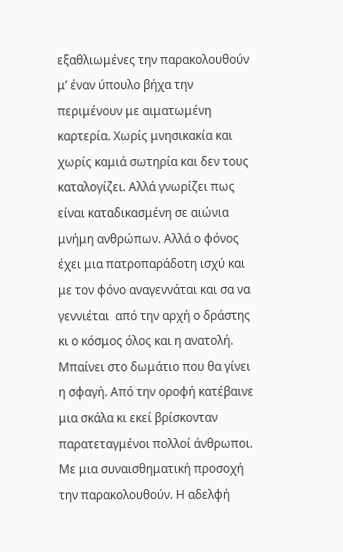εξαθλιωμένες την παρακολουθούν μ’ έναν ύπουλο βήχα την περιμένουν με αιματωμένη καρτερία. Χωρίς μνησικακία και χωρίς καμιά σωτηρία και δεν τους καταλογίζει. Αλλά γνωρίζει πως είναι καταδικασμένη σε αιώνια μνήμη ανθρώπων. Αλλά ο φόνος έχει μια πατροπαράδοτη ισχύ και με τον φόνο αναγεννάται και σα να γεννιέται  από την αρχή ο δράστης κι ο κόσμος όλος και η ανατολή. Μπαίνει στο δωμάτιο που θα γίνει η σφαγή. Από την οροφή κατέβαινε μια σκάλα κι εκεί βρίσκονταν παρατεταγμένοι πολλοί άνθρωποι. Με μια συναισθηματική προσοχή την παρακολουθούν. Η αδελφή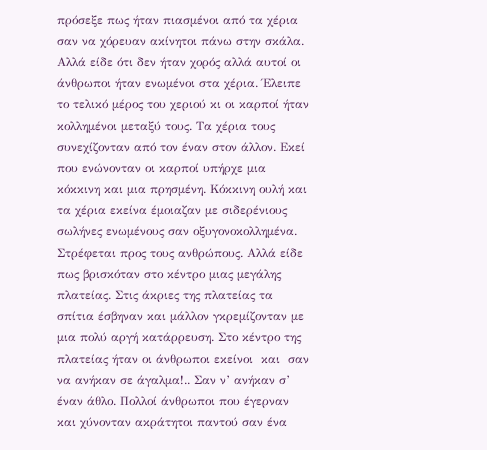πρόσεξε πως ήταν πιασμένοι από τα χέρια σαν να χόρευαν ακίνητοι πάνω στην σκάλα. Αλλά είδε ότι δεν ήταν χορός αλλά αυτοί οι άνθρωποι ήταν ενωμένοι στα χέρια. Έλειπε το τελικό μέρος του χεριού κι οι καρποί ήταν κολλημένοι μεταξύ τους. Τα χέρια τους συνεχίζονταν από τον έναν στον άλλον. Εκεί που ενώνονταν οι καρποί υπήρχε μια κόκκινη και μια πρησμένη. Κόκκινη ουλή και τα χέρια εκείνα έμοιαζαν με σιδερένιους σωλήνες ενωμένους σαν οξυγονοκολλημένα. Στρέφεται προς τους ανθρώπους. Αλλά είδε πως βρισκόταν στο κέντρο μιας μεγάλης πλατείας. Στις άκριες της πλατείας τα σπίτια έσβηναν και μάλλον γκρεμίζονταν με μια πολύ αργή κατάρρευση. Στο κέντρο της πλατείας ήταν οι άνθρωποι εκείνοι  και  σαν να ανήκαν σε άγαλμα!.. Σαν ν’ ανήκαν σ’ έναν άθλο. Πολλοί άνθρωποι που έγερναν και χύνονταν ακράτητοι παντού σαν ένα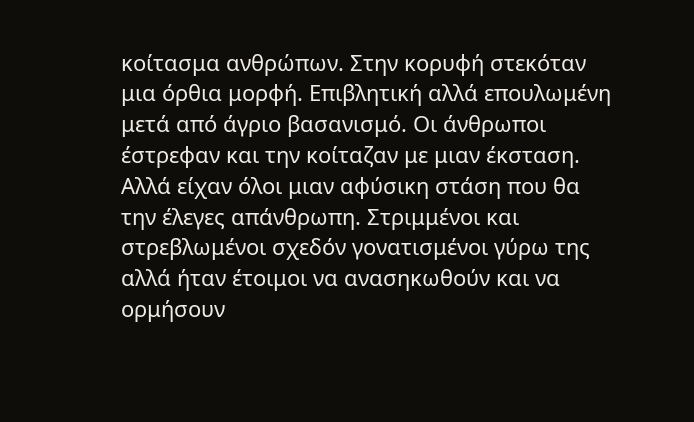κοίτασμα ανθρώπων. Στην κορυφή στεκόταν μια όρθια μορφή. Επιβλητική αλλά επουλωμένη μετά από άγριο βασανισμό. Οι άνθρωποι έστρεφαν και την κοίταζαν με μιαν έκσταση. Αλλά είχαν όλοι μιαν αφύσικη στάση που θα την έλεγες απάνθρωπη. Στριμμένοι και στρεβλωμένοι σχεδόν γονατισμένοι γύρω της αλλά ήταν έτοιμοι να ανασηκωθούν και να ορμήσουν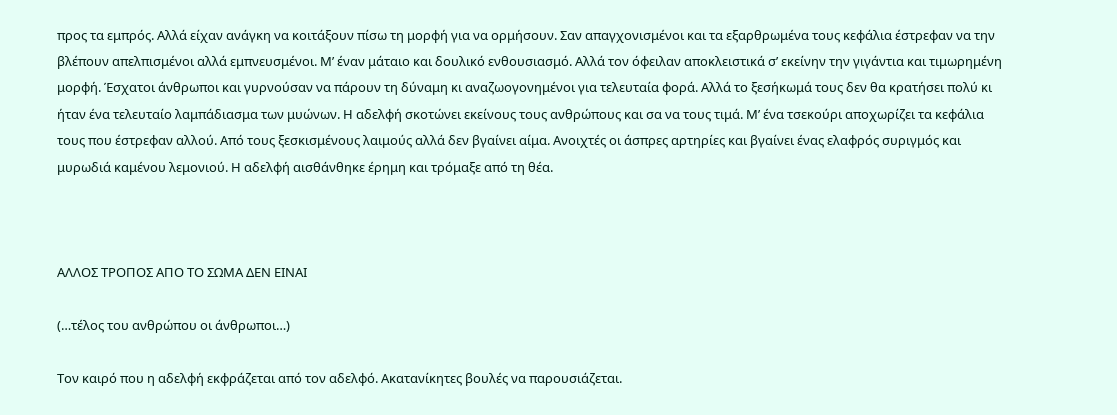προς τα εμπρός. Αλλά είχαν ανάγκη να κοιτάξουν πίσω τη μορφή για να ορμήσουν. Σαν απαγχονισμένοι και τα εξαρθρωμένα τους κεφάλια έστρεφαν να την βλέπουν απελπισμένοι αλλά εμπνευσμένοι. Μ’ έναν μάταιο και δουλικό ενθουσιασμό. Αλλά τον όφειλαν αποκλειστικά σ’ εκείνην την γιγάντια και τιμωρημένη μορφή. Έσχατοι άνθρωποι και γυρνούσαν να πάρουν τη δύναμη κι αναζωογονημένοι για τελευταία φορά. Αλλά το ξεσήκωμά τους δεν θα κρατήσει πολύ κι ήταν ένα τελευταίο λαμπάδιασμα των μυώνων. Η αδελφή σκοτώνει εκείνους τους ανθρώπους και σα να τους τιμά. Μ’ ένα τσεκούρι αποχωρίζει τα κεφάλια τους που έστρεφαν αλλού. Από τους ξεσκισμένους λαιμούς αλλά δεν βγαίνει αίμα. Ανοιχτές οι άσπρες αρτηρίες και βγαίνει ένας ελαφρός συριγμός και μυρωδιά καμένου λεμονιού. Η αδελφή αισθάνθηκε έρημη και τρόμαξε από τη θέα.



ΑΛΛΟΣ ΤΡΟΠΟΣ ΑΠΟ ΤΟ ΣΩΜΑ ΔΕΝ ΕΙΝΑΙ

(…τέλος του ανθρώπου οι άνθρωποι…)

Τον καιρό που η αδελφή εκφράζεται από τον αδελφό. Ακατανίκητες βουλές να παρουσιάζεται.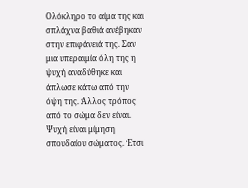Ολόκληρο το αίμα της και σπλάχνα βαθιά ανέβηκαν στην επιφάνειά της. Σαν μια υπεραιμία όλη της η ψυχή αναδύθηκε και άπλωσε κάτω από την όψη της. Άλλος τρόπος από το σώμα δεν είναι. Ψυχή είναι μίμηση σπουδαίου σώματος. Έτσι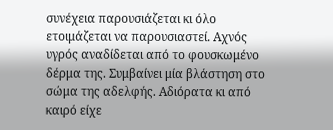συνέχεια παρουσιάζεται κι όλο ετοιμάζεται να παρουσιαστεί. Αχνός υγρός αναδίδεται από το φουσκωμένο δέρμα της. Συμβαίνει μία βλάστηση στο σώμα της αδελφής. Αδιόρατα κι από καιρό είχε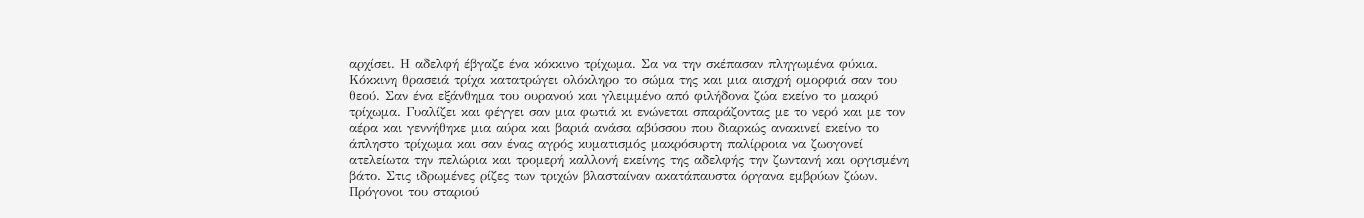αρχίσει. Η αδελφή έβγαζε ένα κόκκινο τρίχωμα. Σα να την σκέπασαν πληγωμένα φύκια. Κόκκινη θρασειά τρίχα κατατρώγει ολόκληρο το σώμα της και μια αισχρή ομορφιά σαν του θεού. Σαν ένα εξάνθημα του ουρανού και γλειμμένο από φιλήδονα ζώα εκείνο το μακρύ τρίχωμα. Γυαλίζει και φέγγει σαν μια φωτιά κι ενώνεται σπαράζοντας με το νερό και με τον αέρα και γεννήθηκε μια αύρα και βαριά ανάσα αβύσσου που διαρκώς ανακινεί εκείνο το άπληστο τρίχωμα και σαν ένας αγρός κυματισμός μακρόσυρτη παλίρροια να ζωογονεί ατελείωτα την πελώρια και τρομερή καλλονή εκείνης της αδελφής την ζωντανή και οργισμένη βάτο. Στις ιδρωμένες ρίζες των τριχών βλασταίναν ακατάπαυστα όργανα εμβρύων ζώων. Πρόγονοι του σταριού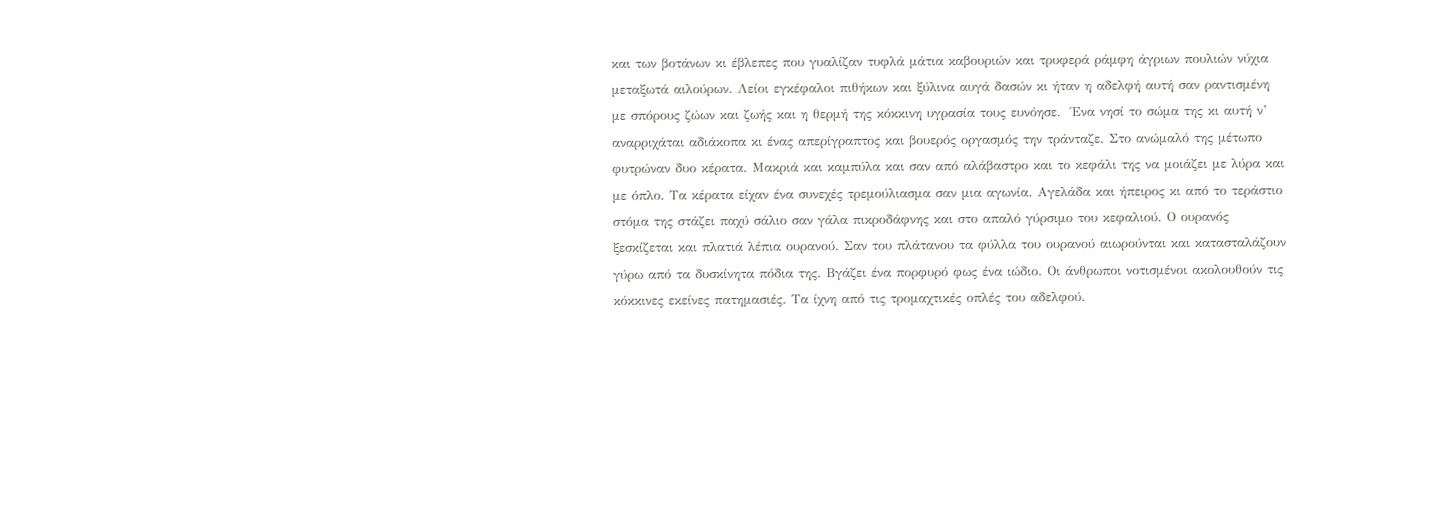και των βοτάνων κι έβλεπες που γυαλίζαν τυφλά μάτια καβουριών και τρυφερά ράμφη άγριων πουλιών νύχια μεταξωτά αιλούρων. Λείοι εγκέφαλοι πιθήκων και ξύλινα αυγά δασών κι ήταν η αδελφή αυτή σαν ραντισμένη με σπόρους ζώων και ζωής και η θερμή της κόκκινη υγρασία τους ευνόησε.  Ένα νησί το σώμα της κι αυτή ν’ αναρριχάται αδιάκοπα κι ένας απερίγραπτος και βουερός οργασμός την τράνταζε. Στο ανώμαλό της μέτωπο φυτρώναν δυο κέρατα. Μακριά και καμπύλα και σαν από αλάβαστρο και το κεφάλι της να μοιάζει με λύρα και με όπλο. Τα κέρατα είχαν ένα συνεχές τρεμούλιασμα σαν μια αγωνία. Αγελάδα και ήπειρος κι από το τεράστιο στόμα της στάζει παχύ σάλιο σαν γάλα πικροδάφνης και στο απαλό γύρσιμο του κεφαλιού. Ο ουρανός ξεσκίζεται και πλατιά λέπια ουρανού. Σαν του πλάτανου τα φύλλα του ουρανού αιωρούνται και κατασταλάζουν γύρω από τα δυσκίνητα πόδια της. Βγάζει ένα πορφυρό φως ένα ιώδιο. Οι άνθρωποι νοτισμένοι ακολουθούν τις κόκκινες εκείνες πατημασιές. Τα ίχνη από τις τρομαχτικές οπλές του αδελφού.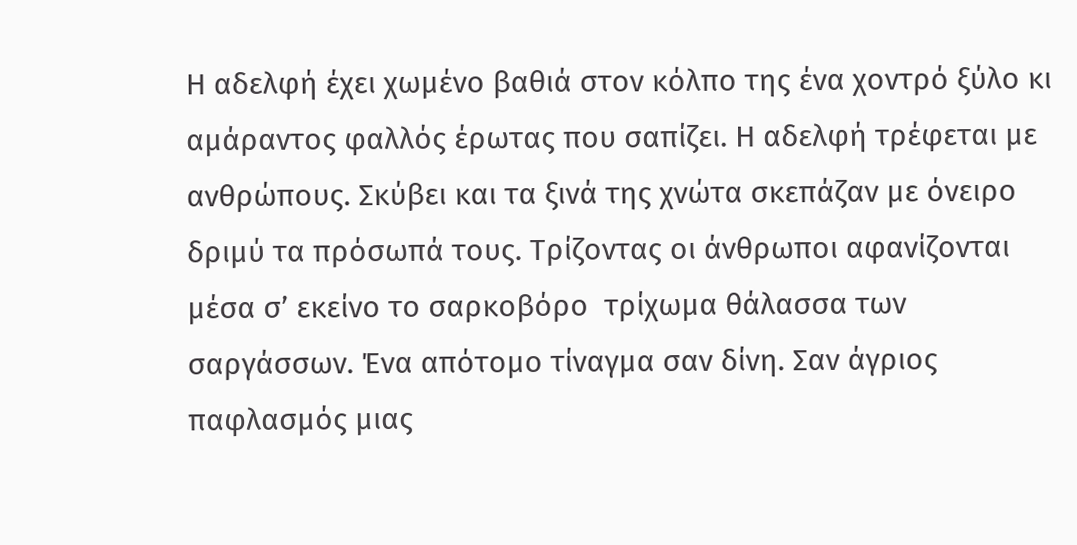Η αδελφή έχει χωμένο βαθιά στον κόλπο της ένα χοντρό ξύλο κι αμάραντος φαλλός έρωτας που σαπίζει. Η αδελφή τρέφεται με ανθρώπους. Σκύβει και τα ξινά της χνώτα σκεπάζαν με όνειρο δριμύ τα πρόσωπά τους. Τρίζοντας οι άνθρωποι αφανίζονται μέσα σ’ εκείνο το σαρκοβόρο  τρίχωμα θάλασσα των σαργάσσων. Ένα απότομο τίναγμα σαν δίνη. Σαν άγριος παφλασμός μιας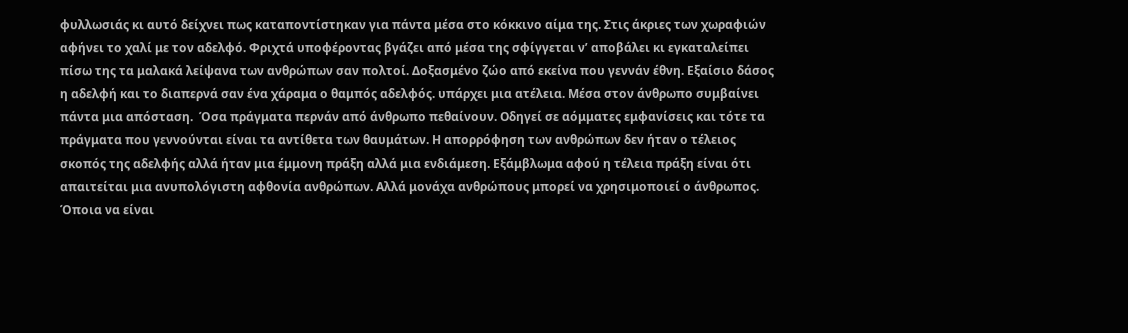φυλλωσιάς κι αυτό δείχνει πως καταποντίστηκαν για πάντα μέσα στο κόκκινο αίμα της. Στις άκριες των χωραφιών αφήνει το χαλί με τον αδελφό. Φριχτά υποφέροντας βγάζει από μέσα της σφίγγεται ν’ αποβάλει κι εγκαταλείπει πίσω της τα μαλακά λείψανα των ανθρώπων σαν πολτοί. Δοξασμένο ζώο από εκείνα που γεννάν έθνη. Εξαίσιο δάσος η αδελφή και το διαπερνά σαν ένα χάραμα ο θαμπός αδελφός. υπάρχει μια ατέλεια. Μέσα στον άνθρωπο συμβαίνει πάντα μια απόσταση.  Όσα πράγματα περνάν από άνθρωπο πεθαίνουν. Οδηγεί σε αόμματες εμφανίσεις και τότε τα πράγματα που γεννούνται είναι τα αντίθετα των θαυμάτων. Η απορρόφηση των ανθρώπων δεν ήταν ο τέλειος σκοπός της αδελφής αλλά ήταν μια έμμονη πράξη αλλά μια ενδιάμεση. Εξάμβλωμα αφού η τέλεια πράξη είναι ότι απαιτείται μια ανυπολόγιστη αφθονία ανθρώπων. Αλλά μονάχα ανθρώπους μπορεί να χρησιμοποιεί ο άνθρωπος. Όποια να είναι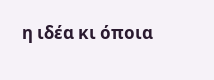η ιδέα κι όποια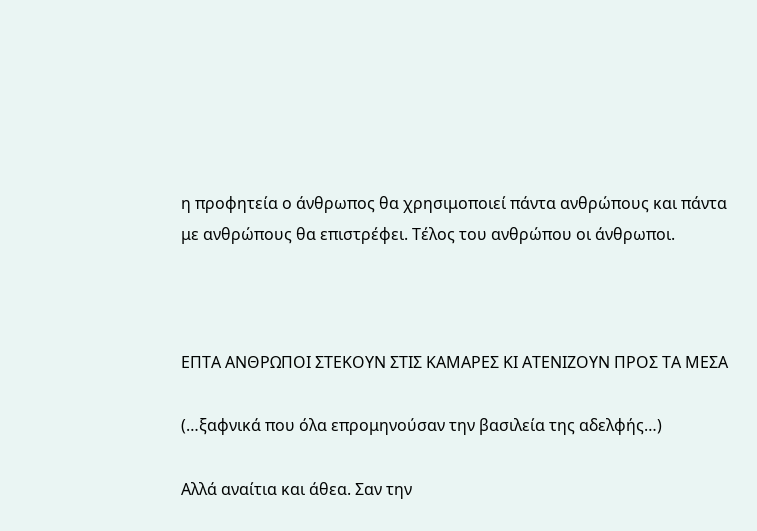η προφητεία ο άνθρωπος θα χρησιμοποιεί πάντα ανθρώπους και πάντα με ανθρώπους θα επιστρέφει. Τέλος του ανθρώπου οι άνθρωποι.



ΕΠΤΑ ΑΝΘΡΩΠΟΙ ΣΤΕΚΟΥΝ ΣΤΙΣ ΚΑΜΑΡΕΣ ΚΙ ΑΤΕΝΙΖΟΥΝ ΠΡΟΣ ΤΑ ΜΕΣΑ

(…ξαφνικά που όλα επρομηνούσαν την βασιλεία της αδελφής…)

Αλλά αναίτια και άθεα. Σαν την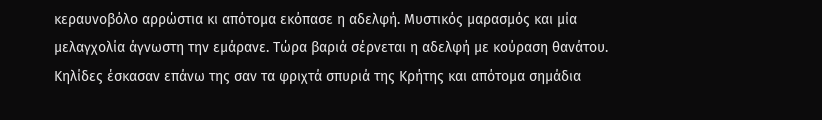κεραυνοβόλο αρρώστια κι απότομα εκόπασε η αδελφή. Μυστικός μαρασμός και μία μελαγχολία άγνωστη την εμάρανε. Τώρα βαριά σέρνεται η αδελφή με κούραση θανάτου. Κηλίδες έσκασαν επάνω της σαν τα φριχτά σπυριά της Κρήτης και απότομα σημάδια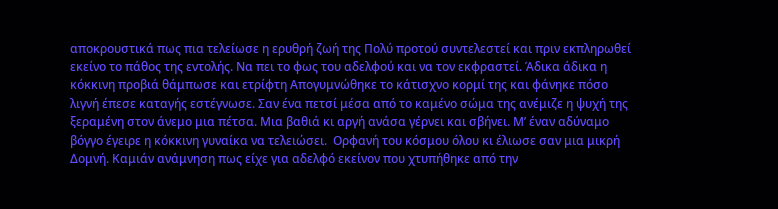αποκρουστικά πως πια τελείωσε η ερυθρή ζωή της Πολύ προτού συντελεστεί και πριν εκπληρωθεί εκείνο το πάθος της εντολής. Να πει το φως του αδελφού και να τον εκφραστεί. Άδικα άδικα η κόκκινη προβιά θάμπωσε και ετρίφτη Απογυμνώθηκε το κάτισχνο κορμί της και φάνηκε πόσο λιγνή έπεσε καταγής εστέγνωσε. Σαν ένα πετσί μέσα από το καμένο σώμα της ανέμιζε η ψυχή της ξεραμένη στον άνεμο μια πέτσα. Μια βαθιά κι αργή ανάσα γέρνει και σβήνει. Μ’ έναν αδύναμο βόγγο έγειρε η κόκκινη γυναίκα να τελειώσει.  Ορφανή του κόσμου όλου κι έλιωσε σαν μια μικρή Δομνή. Καμιάν ανάμνηση πως είχε για αδελφό εκείνον που χτυπήθηκε από την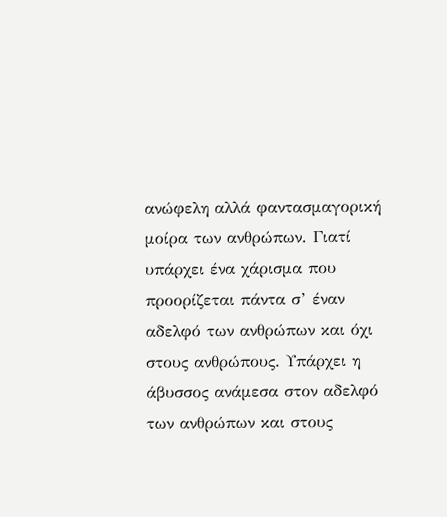ανώφελη αλλά φαντασμαγορική μοίρα των ανθρώπων. Γιατί υπάρχει ένα χάρισμα που προορίζεται πάντα σ’ έναν αδελφό των ανθρώπων και όχι στους ανθρώπους. Υπάρχει η άβυσσος ανάμεσα στον αδελφό των ανθρώπων και στους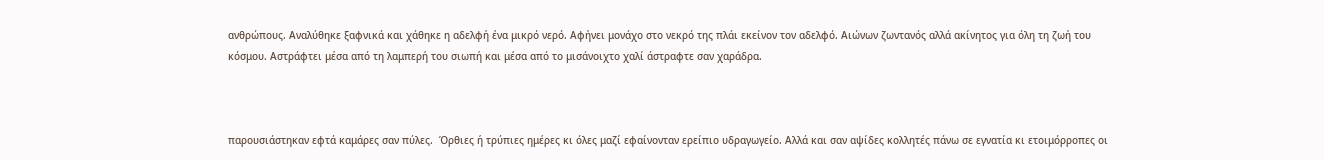ανθρώπους. Αναλύθηκε ξαφνικά και χάθηκε η αδελφή ένα μικρό νερό. Αφήνει μονάχο στο νεκρό της πλάι εκείνον τον αδελφό. Αιώνων ζωντανός αλλά ακίνητος για όλη τη ζωή του κόσμου. Αστράφτει μέσα από τη λαμπερή του σιωπή και μέσα από το μισάνοιχτο χαλί άστραφτε σαν χαράδρα.



παρουσιάστηκαν εφτά καμάρες σαν πύλες.  Όρθιες ή τρύπιες ημέρες κι όλες μαζί εφαίνονταν ερείπιο υδραγωγείο. Αλλά και σαν αψίδες κολλητές πάνω σε εγνατία κι ετοιμόρροπες οι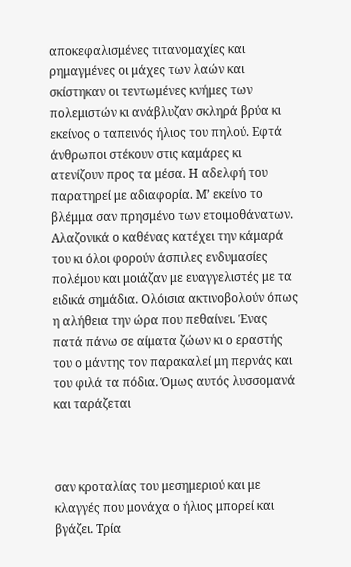αποκεφαλισμένες τιτανομαχίες και ρημαγμένες οι μάχες των λαών και σκίστηκαν οι τεντωμένες κνήμες των πολεμιστών κι ανάβλυζαν σκληρά βρύα κι εκείνος ο ταπεινός ήλιος του πηλού. Εφτά άνθρωποι στέκουν στις καμάρες κι ατενίζουν προς τα μέσα. Η αδελφή του παρατηρεί με αδιαφορία. Μ’ εκείνο το βλέμμα σαν πρησμένο των ετοιμοθάνατων. Αλαζονικά ο καθένας κατέχει την κάμαρά του κι όλοι φορούν άσπιλες ενδυμασίες πολέμου και μοιάζαν με ευαγγελιστές με τα ειδικά σημάδια. Ολόισια ακτινοβολούν όπως η αλήθεια την ώρα που πεθαίνει. Ένας πατά πάνω σε αίματα ζώων κι ο εραστής του ο μάντης τον παρακαλεί μη περνάς και του φιλά τα πόδια. Όμως αυτός λυσσομανά και ταράζεται



σαν κροταλίας του μεσημεριού και με κλαγγές που μονάχα ο ήλιος μπορεί και βγάζει. Τρία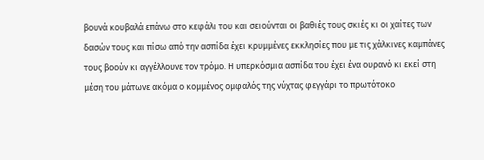βουνά κουβαλά επάνω στο κεφάλι του και σειούνται οι βαθιές τους σκιές κι οι χαίτες των δασών τους και πίσω από την ασπίδα έχει κρυμμένες εκκλησίες που με τις χάλκινες καμπάνες τους βοούν κι αγγέλλουνε τον τρόμο. Η υπερκόσμια ασπίδα του έχει ένα ουρανό κι εκεί στη μέση του μάτωνε ακόμα ο κομμένος ομφαλός της νύχτας φεγγάρι το πρωτότοκο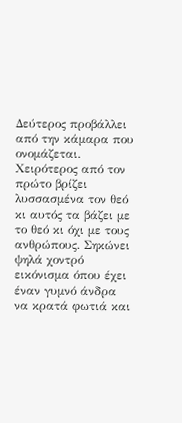Δεύτερος προβάλλει από την κάμαρα που ονομάζεται. Χειρότερος από τον πρώτο βρίζει λυσσασμένα τον θεό κι αυτός τα βάζει με το θεό κι όχι με τους ανθρώπους. Σηκώνει ψηλά χοντρό εικόνισμα όπου έχει έναν γυμνό άνδρα να κρατά φωτιά και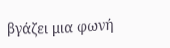βγάζει μια φωνή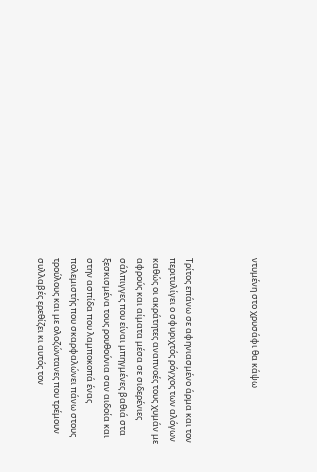ντυμένη στο χρυσάφι θα κάψω



Τρίτος επάνω σε αφηνιασμένο άρμα και τον περιτυλίγει ο σφυριχτός ρόγχος των αλόγων καθώς οι ακράτητες αναπνοές τους χυμάν με αφρούς και αίματα μέσα σε σιδερένιες σάλπιγγες που είναι μπηγμένες βαθιά στα ξεσκισμένα τους ρουθούνια σαν αιδοία και στην ασπίδα που λαμποκοπά ένας πολεμιστής που σκαρφαλώνει πάνω στους τρούλους και με ολοζώντανες που τρέμουν συλλαβές ερεθίζει κι αυτός τον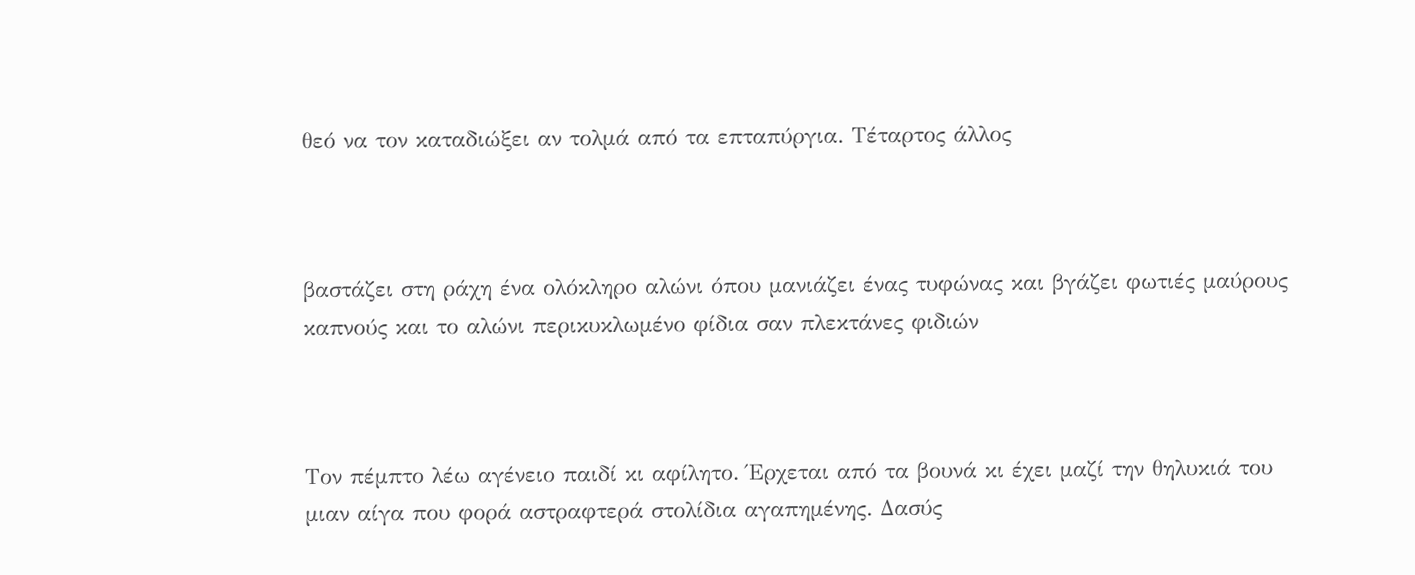θεό να τον καταδιώξει αν τολμά από τα επταπύργια. Τέταρτος άλλος



βαστάζει στη ράχη ένα ολόκληρο αλώνι όπου μανιάζει ένας τυφώνας και βγάζει φωτιές μαύρους καπνούς και το αλώνι περικυκλωμένο φίδια σαν πλεκτάνες φιδιών



Τον πέμπτο λέω αγένειο παιδί κι αφίλητο. Έρχεται από τα βουνά κι έχει μαζί την θηλυκιά του μιαν αίγα που φορά αστραφτερά στολίδια αγαπημένης. Δασύς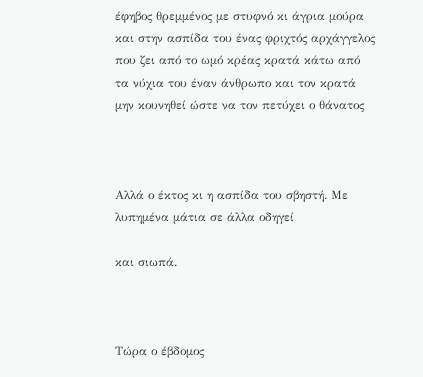έφηβος θρεμμένος με στυφνό κι άγρια μούρα και στην ασπίδα του ένας φριχτός αρχάγγελος που ζει από το ωμό κρέας κρατά κάτω από τα νύχια του έναν άνθρωπο και τον κρατά μην κουνηθεί ώστε να τον πετύχει ο θάνατος



Αλλά ο έκτος κι η ασπίδα του σβηστή. Με λυπημένα μάτια σε άλλα οδηγεί

και σιωπά.



Τώρα ο έβδομος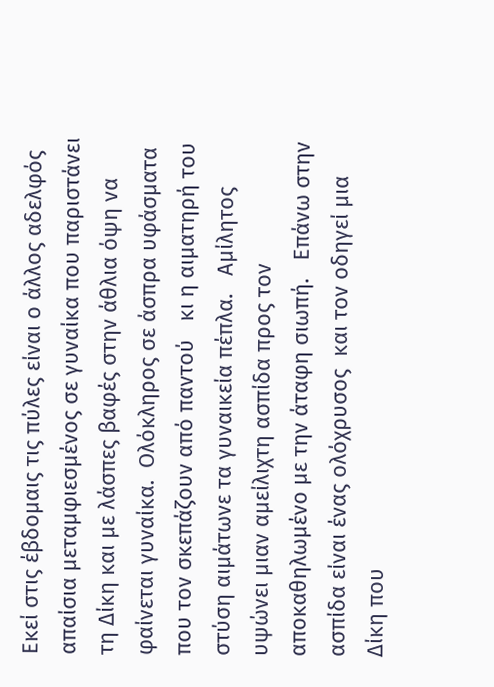Εκεί στις έβδομαις τις πύλες είναι ο άλλος αδελφός απαίσια μεταμφιεσμένος σε γυναίκα που παριστάνει τη Δίκη και με λάσπες βαφές στην άθλια όψη να φαίνεται γυναίκα.  Ολόκληρος σε άσπρα υφάσματα που τον σκεπάζουν από παντού   κι η αιματηρή του στύση αιμάτωνε τα γυναικεία πέπλα.   Αμίλητος υψώνει μιαν αμείλιχτη ασπίδα προς τον αποκαθηλωμένο με την άταφη σιωπή.   Επάνω στην ασπίδα είναι ένας ολόχρυσος  και τον οδηγεί μια Δίκη που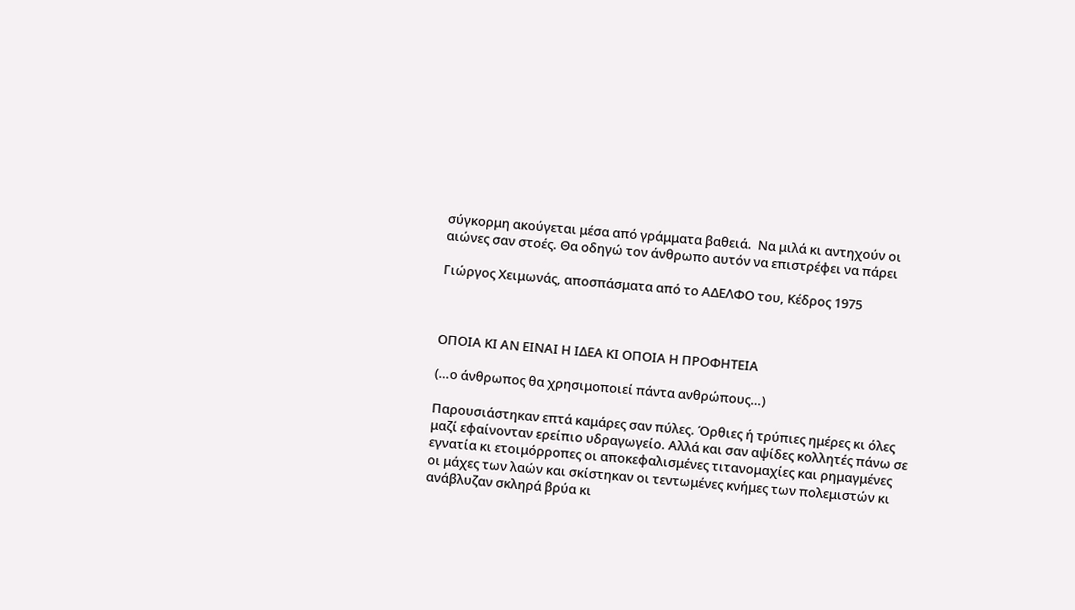σύγκορμη ακούγεται μέσα από γράμματα βαθειά.  Να μιλά κι αντηχούν οι αιώνες σαν στοές. Θα οδηγώ τον άνθρωπο αυτόν να επιστρέφει να πάρει

Γιώργος Χειμωνάς, αποσπάσματα από το ΑΔΕΛΦΟ του, Κέδρος 1975



ΟΠΟΙΑ ΚΙ ΑΝ ΕΙΝΑΙ Η ΙΔΕΑ ΚΙ ΟΠΟΙΑ Η ΠΡΟΦΗΤΕΙΑ

(…ο άνθρωπος θα χρησιμοποιεί πάντα ανθρώπους…)

Παρουσιάστηκαν επτά καμάρες σαν πύλες. Όρθιες ή τρύπιες ημέρες κι όλες μαζί εφαίνονταν ερείπιο υδραγωγείο. Αλλά και σαν αψίδες κολλητές πάνω σε εγνατία κι ετοιμόρροπες οι αποκεφαλισμένες τιτανομαχίες και ρημαγμένες οι μάχες των λαών και σκίστηκαν οι τεντωμένες κνήμες των πολεμιστών κι ανάβλυζαν σκληρά βρύα κι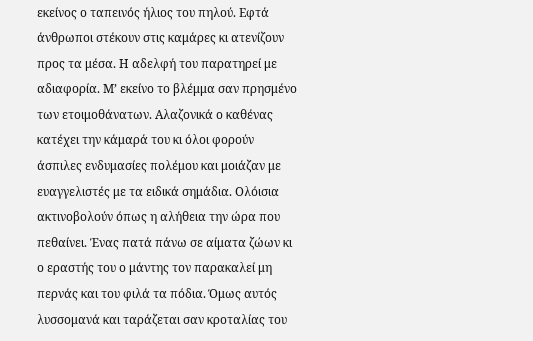εκείνος ο ταπεινός ήλιος του πηλού. Εφτά άνθρωποι στέκουν στις καμάρες κι ατενίζουν προς τα μέσα. Η αδελφή του παρατηρεί με αδιαφορία. Μ’ εκείνο το βλέμμα σαν πρησμένο των ετοιμοθάνατων. Αλαζονικά ο καθένας κατέχει την κάμαρά του κι όλοι φορούν άσπιλες ενδυμασίες πολέμου και μοιάζαν με ευαγγελιστές με τα ειδικά σημάδια. Ολόισια ακτινοβολούν όπως η αλήθεια την ώρα που πεθαίνει. Ένας πατά πάνω σε αίματα ζώων κι ο εραστής του ο μάντης τον παρακαλεί μη περνάς και του φιλά τα πόδια. Όμως αυτός λυσσομανά και ταράζεται σαν κροταλίας του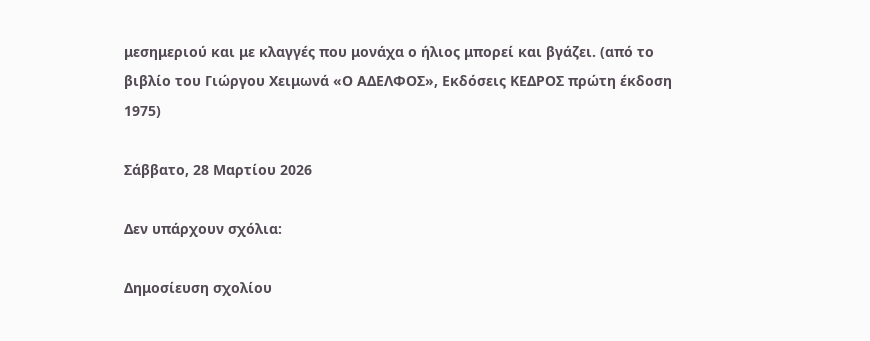μεσημεριού και με κλαγγές που μονάχα ο ήλιος μπορεί και βγάζει. (από το βιβλίο του Γιώργου Χειμωνά «Ο ΑΔΕΛΦΟΣ», Εκδόσεις ΚΕΔΡΟΣ πρώτη έκδοση 1975)

Σάββατο, 28 Μαρτίου 2026

Δεν υπάρχουν σχόλια:

Δημοσίευση σχολίου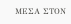ΜΕΣΑ ΣΤΟΝ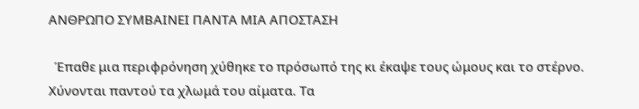ΑΝΘΡΩΠΟ ΣΥΜΒΑΙΝΕΙ ΠΑΝΤΑ ΜΙΑ ΑΠΟΣΤΑΣΗ

  Έπαθε μια περιφρόνηση χύθηκε το πρόσωπό της κι έκαψε τους ώμους και το στέρνο. Χύνονται παντού τα χλωμά του αίματα. Τα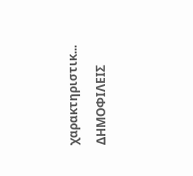χαρακτηριστικ...

ΔΗΜΟΦΙΛΕΙΣ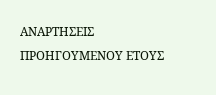ΑΝΑΡΤΗΣΕΙΣ ΠΡΟΗΓΟΥΜΕΝΟΥ ΕΤΟΥΣ